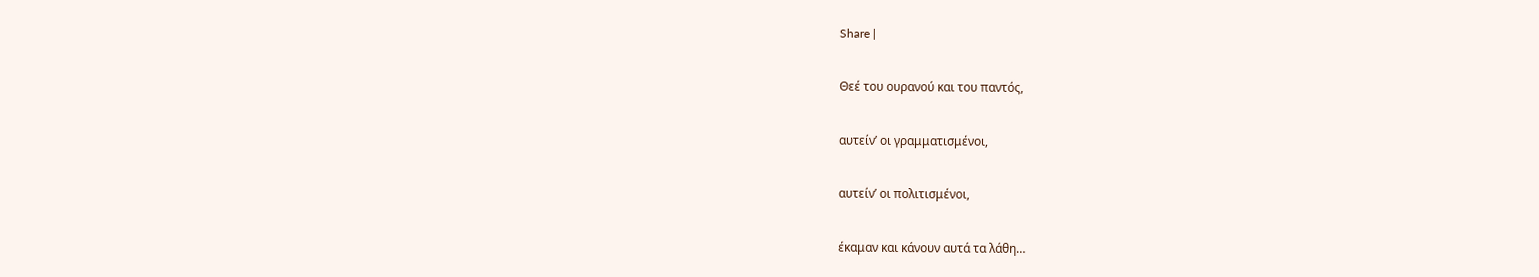Share |

Θεέ του ουρανού και του παντός,

αυτείν’ οι γραμματισμένοι,

αυτείν’ οι πολιτισμένοι,

έκαμαν και κάνουν αυτά τα λάθη…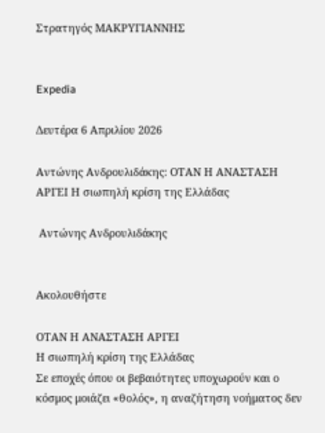Στρατηγός ΜΑΚΡΥΓΙΑΝΝΗΣ


Expedia

Δευτέρα 6 Απριλίου 2026

Αντώνης Ανδρουλιδάκης: ΟΤΑΝ Η ΑΝΑΣΤΑΣΗ ΑΡΓΕΙ Η σιωπηλή κρίση της Ελλάδας

 Αντώνης Ανδρουλιδάκης


Ακολουθήστε

ΟΤΑΝ Η ΑΝΑΣΤΑΣΗ ΑΡΓΕΙ
Η σιωπηλή κρίση της Ελλάδας
Σε εποχές όπου οι βεβαιότητες υποχωρούν και ο κόσμος μοιάζει «θολός», η αναζήτηση νοήματος δεν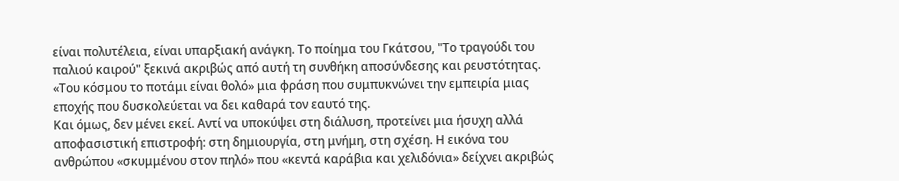είναι πολυτέλεια, είναι υπαρξιακή ανάγκη. Το ποίημα του Γκάτσου, "Το τραγούδι του παλιού καιρού" ξεκινά ακριβώς από αυτή τη συνθήκη αποσύνδεσης και ρευστότητας.
«Του κόσμου το ποτάμι είναι θολό» μια φράση που συμπυκνώνει την εμπειρία μιας εποχής που δυσκολεύεται να δει καθαρά τον εαυτό της.
Και όμως, δεν μένει εκεί. Αντί να υποκύψει στη διάλυση, προτείνει μια ήσυχη αλλά αποφασιστική επιστροφή: στη δημιουργία, στη μνήμη, στη σχέση. Η εικόνα του ανθρώπου «σκυμμένου στον πηλό» που «κεντά καράβια και χελιδόνια» δείχνει ακριβώς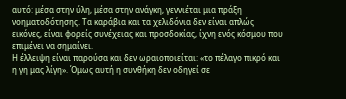αυτό: μέσα στην ύλη, μέσα στην ανάγκη, γεννιέται μια πράξη νοηματοδότησης. Τα καράβια και τα χελιδόνια δεν είναι απλώς εικόνες, είναι φορείς συνέχειας και προσδοκίας, ίχνη ενός κόσμου που επιμένει να σημαίνει.
Η έλλειψη είναι παρούσα και δεν ωραιοποιείται: «το πέλαγο πικρό και η γη μας λίγη». Όμως αυτή η συνθήκη δεν οδηγεί σε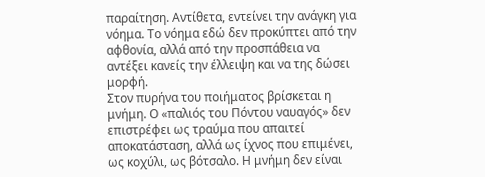παραίτηση. Αντίθετα, εντείνει την ανάγκη για νόημα. Το νόημα εδώ δεν προκύπτει από την αφθονία, αλλά από την προσπάθεια να αντέξει κανείς την έλλειψη και να της δώσει μορφή.
Στον πυρήνα του ποιήματος βρίσκεται η μνήμη. Ο «παλιός του Πόντου ναυαγός» δεν επιστρέφει ως τραύμα που απαιτεί αποκατάσταση, αλλά ως ίχνος που επιμένει, ως κοχύλι, ως βότσαλο. Η μνήμη δεν είναι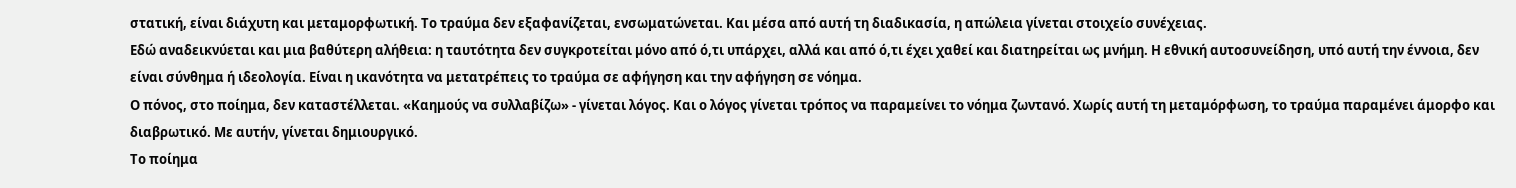στατική, είναι διάχυτη και μεταμορφωτική. Το τραύμα δεν εξαφανίζεται, ενσωματώνεται. Και μέσα από αυτή τη διαδικασία, η απώλεια γίνεται στοιχείο συνέχειας.
Εδώ αναδεικνύεται και μια βαθύτερη αλήθεια: η ταυτότητα δεν συγκροτείται μόνο από ό,τι υπάρχει, αλλά και από ό,τι έχει χαθεί και διατηρείται ως μνήμη. Η εθνική αυτοσυνείδηση, υπό αυτή την έννοια, δεν είναι σύνθημα ή ιδεολογία. Είναι η ικανότητα να μετατρέπεις το τραύμα σε αφήγηση και την αφήγηση σε νόημα.
Ο πόνος, στο ποίημα, δεν καταστέλλεται. «Καημούς να συλλαβίζω» - γίνεται λόγος. Και ο λόγος γίνεται τρόπος να παραμείνει το νόημα ζωντανό. Χωρίς αυτή τη μεταμόρφωση, το τραύμα παραμένει άμορφο και διαβρωτικό. Με αυτήν, γίνεται δημιουργικό.
Το ποίημα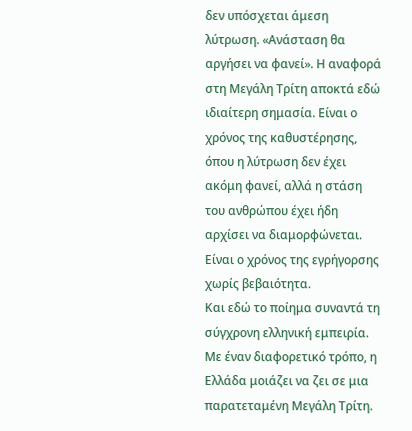δεν υπόσχεται άμεση λύτρωση. «Ανάσταση θα αργήσει να φανεί». Η αναφορά στη Μεγάλη Τρίτη αποκτά εδώ ιδιαίτερη σημασία. Είναι ο χρόνος της καθυστέρησης, όπου η λύτρωση δεν έχει ακόμη φανεί, αλλά η στάση του ανθρώπου έχει ήδη αρχίσει να διαμορφώνεται. Είναι ο χρόνος της εγρήγορσης χωρίς βεβαιότητα.
Και εδώ το ποίημα συναντά τη σύγχρονη ελληνική εμπειρία.
Με έναν διαφορετικό τρόπο, η Ελλάδα μοιάζει να ζει σε μια παρατεταμένη Μεγάλη Τρίτη.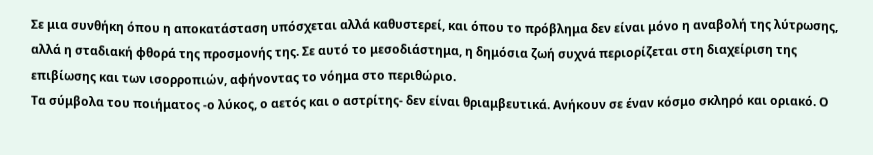Σε μια συνθήκη όπου η αποκατάσταση υπόσχεται αλλά καθυστερεί, και όπου το πρόβλημα δεν είναι μόνο η αναβολή της λύτρωσης, αλλά η σταδιακή φθορά της προσμονής της. Σε αυτό το μεσοδιάστημα, η δημόσια ζωή συχνά περιορίζεται στη διαχείριση της επιβίωσης και των ισορροπιών, αφήνοντας το νόημα στο περιθώριο.
Τα σύμβολα του ποιήματος -ο λύκος, ο αετός και ο αστρίτης- δεν είναι θριαμβευτικά. Ανήκουν σε έναν κόσμο σκληρό και οριακό. Ο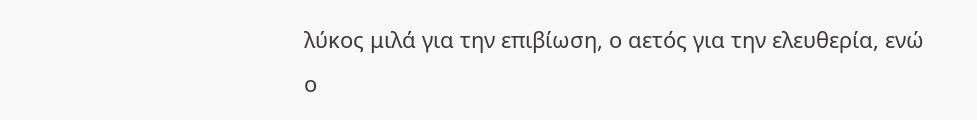λύκος μιλά για την επιβίωση, ο αετός για την ελευθερία, ενώ ο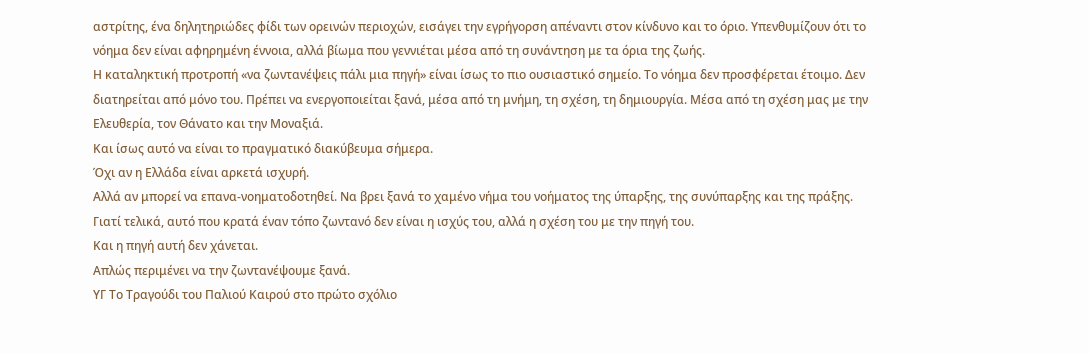αστρίτης, ένα δηλητηριώδες φίδι των ορεινών περιοχών, εισάγει την εγρήγορση απέναντι στον κίνδυνο και το όριο. Υπενθυμίζουν ότι το νόημα δεν είναι αφηρημένη έννοια, αλλά βίωμα που γεννιέται μέσα από τη συνάντηση με τα όρια της ζωής.
Η καταληκτική προτροπή «να ζωντανέψεις πάλι μια πηγή» είναι ίσως το πιο ουσιαστικό σημείο. Το νόημα δεν προσφέρεται έτοιμο. Δεν διατηρείται από μόνο του. Πρέπει να ενεργοποιείται ξανά, μέσα από τη μνήμη, τη σχέση, τη δημιουργία. Μέσα από τη σχέση μας με την Ελευθερία, τον Θάνατο και την Μοναξιά.
Και ίσως αυτό να είναι το πραγματικό διακύβευμα σήμερα.
Όχι αν η Ελλάδα είναι αρκετά ισχυρή.
Αλλά αν μπορεί να επανα-νοηματοδοτηθεί. Να βρει ξανά το χαμένο νήμα του νοήματος της ύπαρξης, της συνύπαρξης και της πράξης.
Γιατί τελικά, αυτό που κρατά έναν τόπο ζωντανό δεν είναι η ισχύς του, αλλά η σχέση του με την πηγή του.
Και η πηγή αυτή δεν χάνεται.
Απλώς περιμένει να την ζωντανέψουμε ξανά.
ΥΓ Το Τραγούδι του Παλιού Καιρού στο πρώτο σχόλιο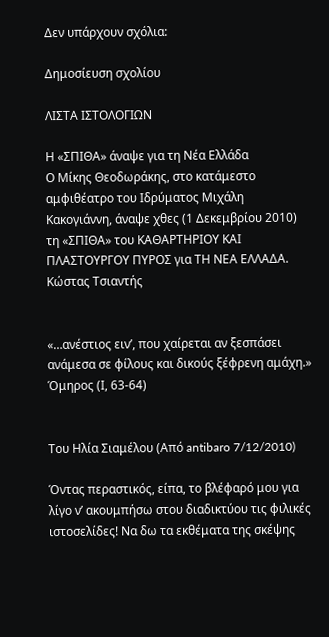Δεν υπάρχουν σχόλια:

Δημοσίευση σχολίου

ΛΙΣΤΑ ΙΣΤΟΛΟΓΙΩΝ

Η «ΣΠΙΘΑ» άναψε για τη Νέα Ελλάδα
Ο Μίκης Θεοδωράκης, στο κατάμεστο αμφιθέατρο του Ιδρύματος Μιχάλη Κακογιάννη, άναψε χθες (1 Δεκεμβρίου 2010) τη «ΣΠΙΘΑ» του ΚΑΘΑΡΤΗΡΙΟΥ ΚΑΙ ΠΛΑΣΤΟΥΡΓΟΥ ΠΥΡΟΣ για ΤΗ ΝΕΑ ΕΛΛΑΔΑ.
Κώστας Τσιαντής


«…ανέστιος ειν’, που χαίρεται αν ξεσπάσει
ανάμεσα σε φίλους και δικούς ξέφρενη αμάχη.»
Όμηρος (Ι, 63-64)


Του Ηλία Σιαμέλου (Από antibaro 7/12/2010)

Όντας περαστικός, είπα, το βλέφαρό μου για λίγο ν’ ακουμπήσω στου διαδικτύου τις φιλικές ιστοσελίδες! Να δω τα εκθέματα της σκέψης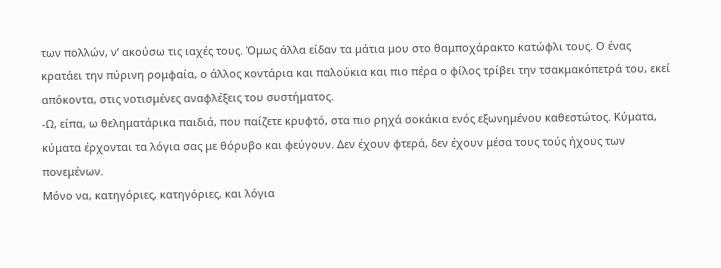των πολλών, ν’ ακούσω τις ιαχές τους. Όμως άλλα είδαν τα μάτια μου στο θαμποχάρακτο κατώφλι τους. Ο ένας κρατάει την πύρινη ρομφαία, ο άλλος κοντάρια και παλούκια και πιο πέρα ο φίλος τρίβει την τσακμακόπετρά του, εκεί απόκοντα, στις νοτισμένες αναφλέξεις του συστήματος.
-Ω, είπα, ω θεληματάρικα παιδιά, που παίζετε κρυφτό, στα πιο ρηχά σοκάκια ενός εξωνημένου καθεστώτος. Κύματα, κύματα έρχονται τα λόγια σας με θόρυβο και φεύγουν. Δεν έχουν φτερά, δεν έχουν μέσα τους τούς ήχους των πονεμένων.
Μόνο να, κατηγόριες, κατηγόριες, και λόγια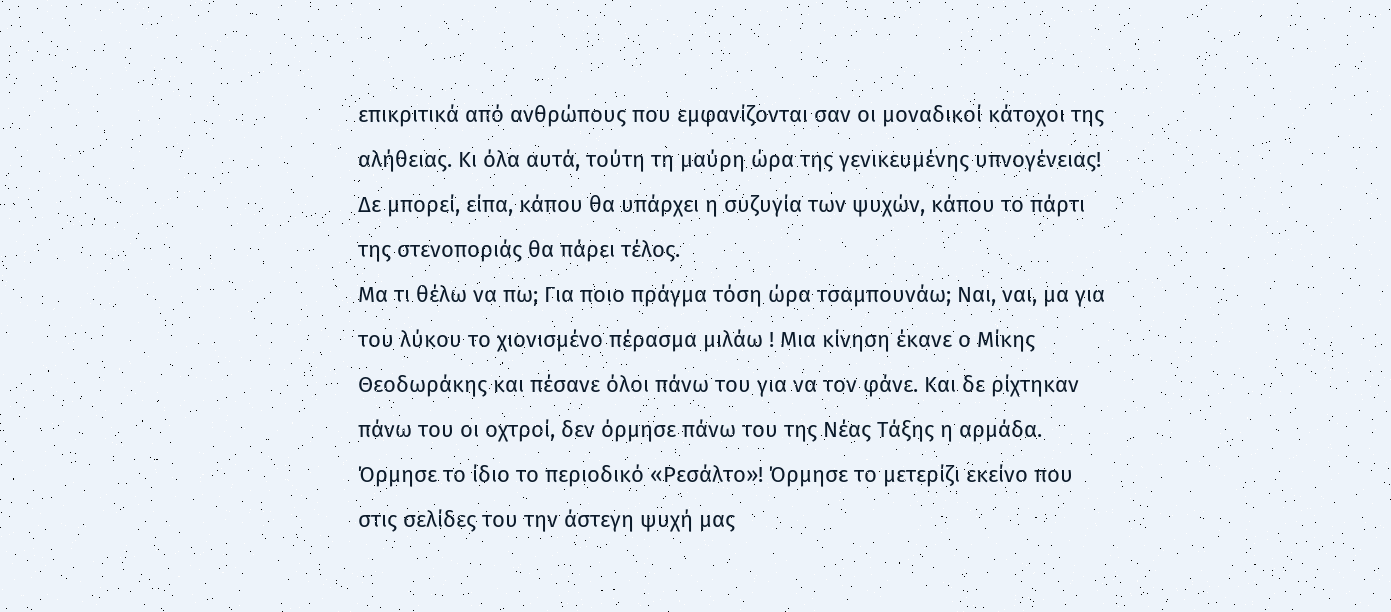επικριτικά από ανθρώπους που εμφανίζονται σαν οι μοναδικοί κάτοχοι της αλήθειας. Κι όλα αυτά, τούτη τη μαύρη ώρα της γενικευμένης υπνογένειας! Δε μπορεί, είπα, κάπου θα υπάρχει η συζυγία των ψυχών, κάπου το πάρτι της στενοποριάς θα πάρει τέλος.
Μα τι θέλω να πω; Για ποιο πράγμα τόση ώρα τσαμπουνάω; Ναι, ναι, μα για του λύκου το χιονισμένο πέρασμα μιλάω ! Μια κίνηση έκανε ο Μίκης Θεοδωράκης και πέσανε όλοι πάνω του για να τον φάνε. Και δε ρίχτηκαν πάνω του οι οχτροί, δεν όρμησε πάνω του της Νέας Τάξης η αρμάδα. Όρμησε το ίδιο το περιοδικό «Ρεσάλτο»! Όρμησε το μετερίζι εκείνο που στις σελίδες του την άστεγη ψυχή μας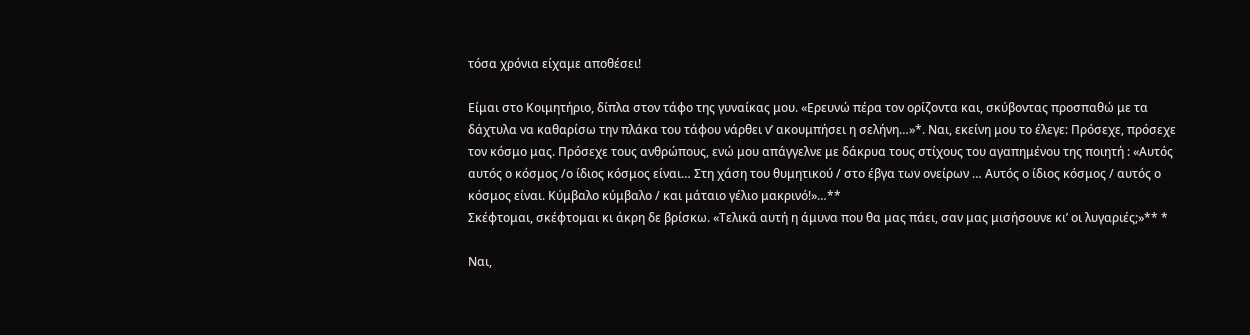τόσα χρόνια είχαμε αποθέσει!

Είμαι στο Κοιμητήριο, δίπλα στον τάφο της γυναίκας μου. «Ερευνώ πέρα τον ορίζοντα και, σκύβοντας προσπαθώ με τα δάχτυλα να καθαρίσω την πλάκα του τάφου νάρθει ν’ ακουμπήσει η σελήνη…»*. Ναι, εκείνη μου το έλεγε: Πρόσεχε, πρόσεχε τον κόσμο μας. Πρόσεχε τους ανθρώπους, ενώ μου απάγγελνε με δάκρυα τους στίχους του αγαπημένου της ποιητή : «Αυτός αυτός ο κόσμος /ο ίδιος κόσμος είναι… Στη χάση του θυμητικού / στο έβγα των ονείρων … Αυτός ο ίδιος κόσμος / αυτός ο κόσμος είναι. Κύμβαλο κύμβαλο / και μάταιο γέλιο μακρινό!»…**
Σκέφτομαι, σκέφτομαι κι άκρη δε βρίσκω. «Τελικά αυτή η άμυνα που θα μας πάει, σαν μας μισήσουνε κι’ οι λυγαριές;»** *

Ναι,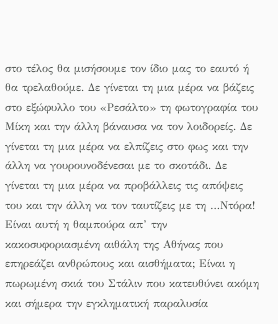στο τέλος θα μισήσουμε τον ίδιο μας το εαυτό ή θα τρελαθούμε. Δε γίνεται τη μια μέρα να βάζεις στο εξώφυλλο του «Ρεσάλτο» τη φωτογραφία του Μίκη και την άλλη βάναυσα να τον λοιδορείς. Δε γίνεται τη μια μέρα να ελπίζεις στο φως και την άλλη να γουρουνοδένεσαι με το σκοτάδι. Δε γίνεται τη μια μέρα να προβάλλεις τις απόψεις του και την άλλη να τον ταυτίζεις με τη …Ντόρα!
Είναι αυτή η θαμπούρα απ’ την κακοσυφοριασμένη αιθάλη της Αθήνας που επηρεάζει ανθρώπους και αισθήματα; Είναι η πωρωμένη σκιά του Στάλιν που κατευθύνει ακόμη και σήμερα την εγκληματική παραλυσία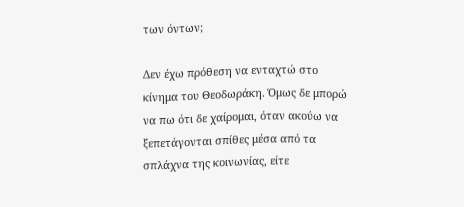των όντων;

Δεν έχω πρόθεση να ενταχτώ στο κίνημα του Θεοδωράκη. Όμως δε μπορώ να πω ότι δε χαίρομαι, όταν ακούω να ξεπετάγονται σπίθες μέσα από τα σπλάχνα της κοινωνίας, είτε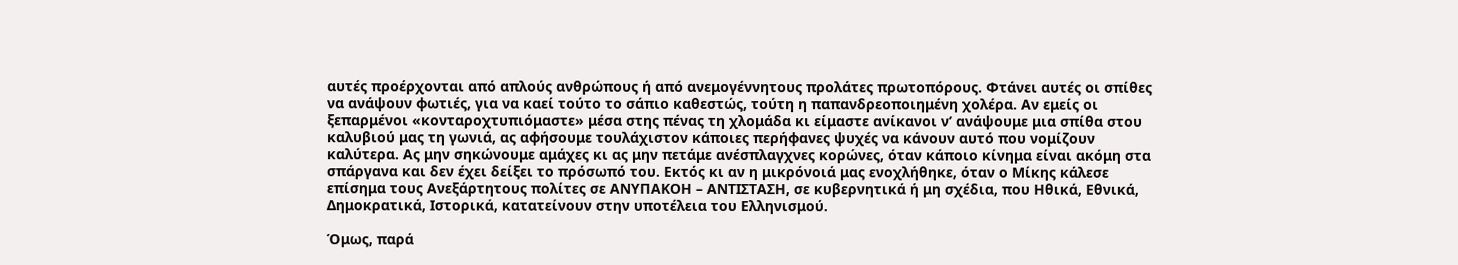αυτές προέρχονται από απλούς ανθρώπους ή από ανεμογέννητους προλάτες πρωτοπόρους. Φτάνει αυτές οι σπίθες να ανάψουν φωτιές, για να καεί τούτο το σάπιο καθεστώς, τούτη η παπανδρεοποιημένη χολέρα. Αν εμείς οι ξεπαρμένοι «κονταροχτυπιόμαστε» μέσα στης πένας τη χλομάδα κι είμαστε ανίκανοι ν’ ανάψουμε μια σπίθα στου καλυβιού μας τη γωνιά, ας αφήσουμε τουλάχιστον κάποιες περήφανες ψυχές να κάνουν αυτό που νομίζουν καλύτερα. Ας μην σηκώνουμε αμάχες κι ας μην πετάμε ανέσπλαγχνες κορώνες, όταν κάποιο κίνημα είναι ακόμη στα σπάργανα και δεν έχει δείξει το πρόσωπό του. Εκτός κι αν η μικρόνοιά μας ενοχλήθηκε, όταν ο Μίκης κάλεσε επίσημα τους Ανεξάρτητους πολίτες σε ΑΝΥΠΑΚΟΗ – ΑΝΤΙΣΤΑΣΗ, σε κυβερνητικά ή μη σχέδια, που Ηθικά, Εθνικά, Δημοκρατικά, Ιστορικά, κατατείνουν στην υποτέλεια του Ελληνισμού.

Όμως, παρά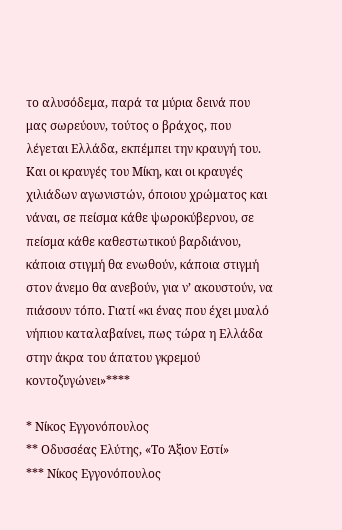το αλυσόδεμα, παρά τα μύρια δεινά που μας σωρεύουν, τούτος ο βράχος, που λέγεται Ελλάδα, εκπέμπει την κραυγή του. Και οι κραυγές του Μίκη, και οι κραυγές χιλιάδων αγωνιστών, όποιου χρώματος και νάναι, σε πείσμα κάθε ψωροκύβερνου, σε πείσμα κάθε καθεστωτικού βαρδιάνου, κάποια στιγμή θα ενωθούν, κάποια στιγμή στον άνεμο θα ανεβούν, για ν’ ακουστούν, να πιάσουν τόπο. Γιατί «κι ένας που έχει μυαλό νήπιου καταλαβαίνει, πως τώρα η Ελλάδα στην άκρα του άπατου γκρεμού κοντοζυγώνει»****

* Νίκος Εγγονόπουλος
** Οδυσσέας Ελύτης, «Το Άξιον Εστί»
*** Νίκος Εγγονόπουλος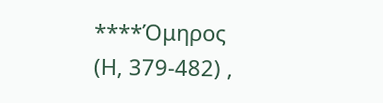****Όμηρος (Η, 379-482) ,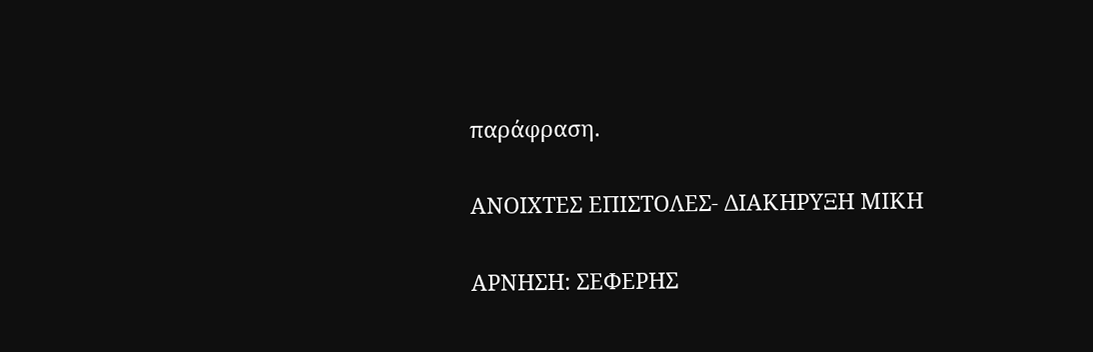παράφραση.

ΑΝΟΙΧΤΕΣ ΕΠΙΣΤΟΛΕΣ- ΔΙΑΚΗΡΥΞΗ ΜΙΚΗ

ΑΡΝΗΣΗ: ΣΕΦΕΡΗΣ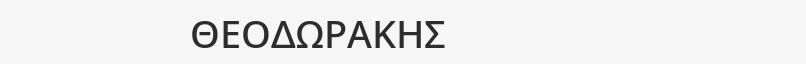ΘΕΟΔΩΡΑΚΗΣ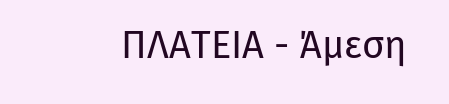ΠΛΑΤΕΙΑ - Άμεση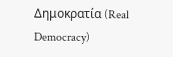Δημοκρατία (Real Democracy)